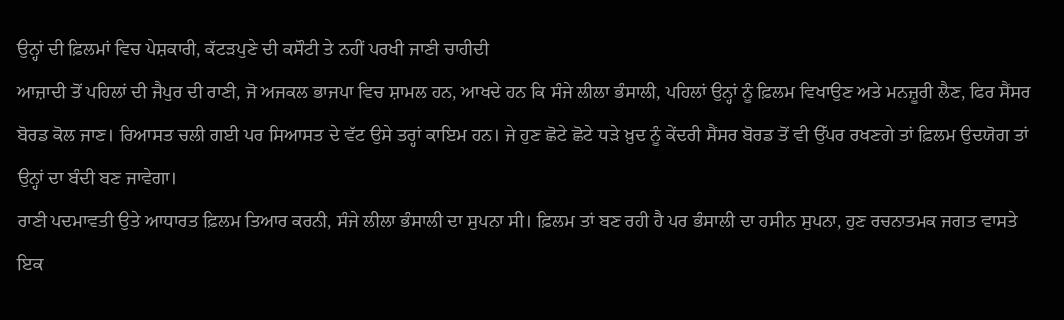ਉਨ੍ਹਾਂ ਦੀ ਫ਼ਿਲਮਾਂ ਵਿਚ ਪੇਸ਼ਕਾਰੀ, ਕੱਟੜਪੁਣੇ ਦੀ ਕਸੌਟੀ ਤੇ ਨਹੀਂ ਪਰਖੀ ਜਾਣੀ ਚਾਹੀਦੀ
ਆਜ਼ਾਦੀ ਤੋਂ ਪਹਿਲਾਂ ਦੀ ਜੈਪੁਰ ਦੀ ਰਾਣੀ, ਜੋ ਅਜਕਲ ਭਾਜਪਾ ਵਿਚ ਸ਼ਾਮਲ ਹਨ, ਆਖਦੇ ਹਨ ਕਿ ਸੰਜੇ ਲੀਲਾ ਭੰਸਾਲੀ, ਪਹਿਲਾਂ ਉਨ੍ਹਾਂ ਨੂੰ ਫ਼ਿਲਮ ਵਿਖਾਉਣ ਅਤੇ ਮਨਜ਼ੂਰੀ ਲੈਣ, ਫਿਰ ਸੈਂਸਰ ਬੋਰਡ ਕੋਲ ਜਾਣ। ਰਿਆਸਤ ਚਲੀ ਗਈ ਪਰ ਸਿਆਸਤ ਦੇ ਵੱਟ ਉਸੇ ਤਰ੍ਹਾਂ ਕਾਇਮ ਹਨ। ਜੇ ਹੁਣ ਛੋਟੇ ਛੋਟੇ ਧੜੇ ਖ਼ੁਦ ਨੂੰ ਕੇਂਦਰੀ ਸੈਂਸਰ ਬੋਰਡ ਤੋਂ ਵੀ ਉੱਪਰ ਰਖਣਗੇ ਤਾਂ ਫ਼ਿਲਮ ਉਦਯੋਗ ਤਾਂ ਉਨ੍ਹਾਂ ਦਾ ਬੰਦੀ ਬਣ ਜਾਵੇਗਾ।
ਰਾਣੀ ਪਦਮਾਵਤੀ ਉਤੇ ਆਧਾਰਤ ਫ਼ਿਲਮ ਤਿਆਰ ਕਰਨੀ, ਸੰਜੇ ਲੀਲਾ ਭੰਸਾਲੀ ਦਾ ਸੁਪਨਾ ਸੀ। ਫ਼ਿਲਮ ਤਾਂ ਬਣ ਰਹੀ ਹੈ ਪਰ ਭੰਸਾਲੀ ਦਾ ਹਸੀਨ ਸੁਪਨਾ, ਹੁਣ ਰਚਨਾਤਮਕ ਜਗਤ ਵਾਸਤੇ ਇਕ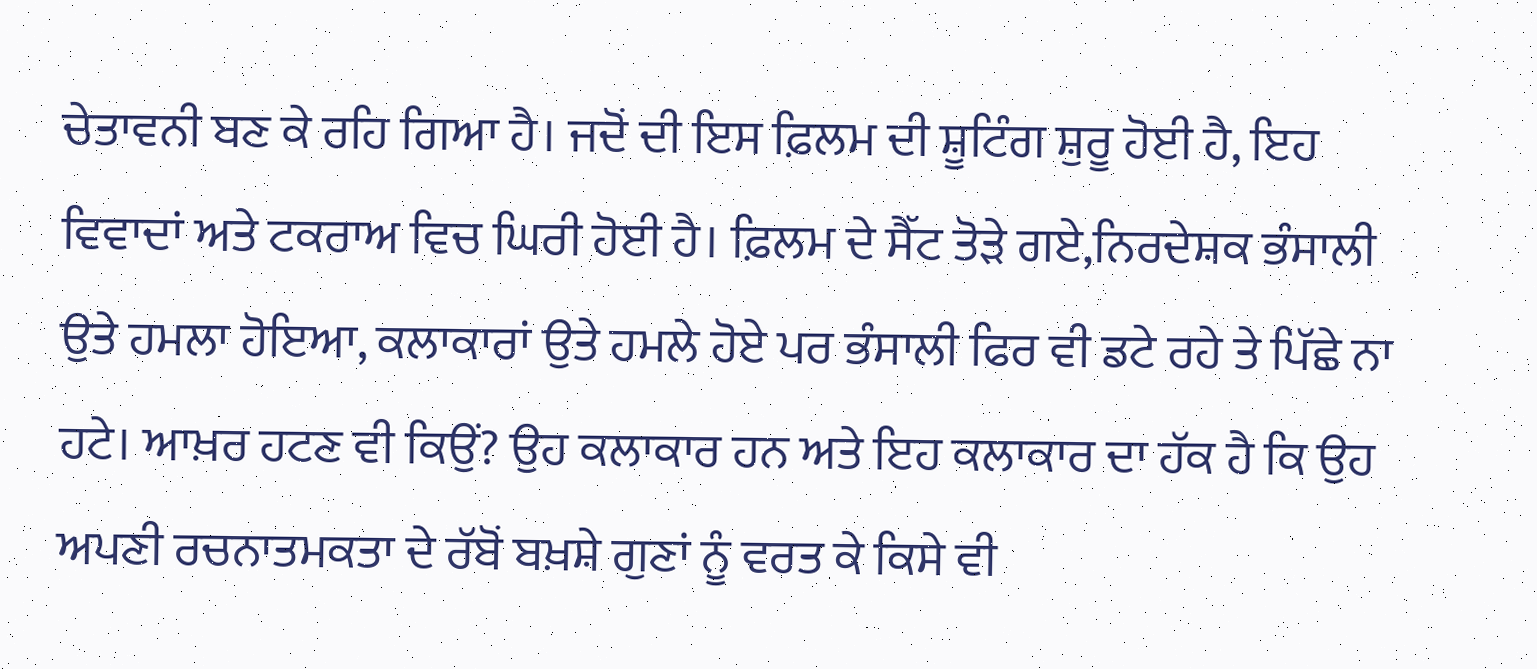ਚੇਤਾਵਨੀ ਬਣ ਕੇ ਰਹਿ ਗਿਆ ਹੈ। ਜਦੋਂ ਦੀ ਇਸ ਫ਼ਿਲਮ ਦੀ ਸ਼ੂਟਿੰਗ ਸ਼ੁਰੂ ਹੋਈ ਹੈ, ਇਹ ਵਿਵਾਦਾਂ ਅਤੇ ਟਕਰਾਅ ਵਿਚ ਘਿਰੀ ਹੋਈ ਹੈ। ਫ਼ਿਲਮ ਦੇ ਸੈੱਟ ਤੋੜੇ ਗਏ,ਨਿਰਦੇਸ਼ਕ ਭੰਸਾਲੀ ਉਤੇ ਹਮਲਾ ਹੋਇਆ, ਕਲਾਕਾਰਾਂ ਉਤੇ ਹਮਲੇ ਹੋਏ ਪਰ ਭੰਸਾਲੀ ਫਿਰ ਵੀ ਡਟੇ ਰਹੇ ਤੇ ਪਿੱਛੇ ਨਾ ਹਟੇ। ਆਖ਼ਰ ਹਟਣ ਵੀ ਕਿਉਂ? ਉਹ ਕਲਾਕਾਰ ਹਨ ਅਤੇ ਇਹ ਕਲਾਕਾਰ ਦਾ ਹੱਕ ਹੈ ਕਿ ਉਹ ਅਪਣੀ ਰਚਨਾਤਮਕਤਾ ਦੇ ਰੱਬੋਂ ਬਖ਼ਸ਼ੇ ਗੁਣਾਂ ਨੂੰ ਵਰਤ ਕੇ ਕਿਸੇ ਵੀ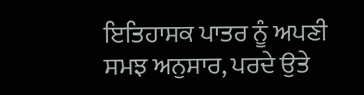ਇਤਿਹਾਸਕ ਪਾਤਰ ਨੂੰ ਅਪਣੀ ਸਮਝ ਅਨੁਸਾਰ, ਪਰਦੇ ਉਤੇ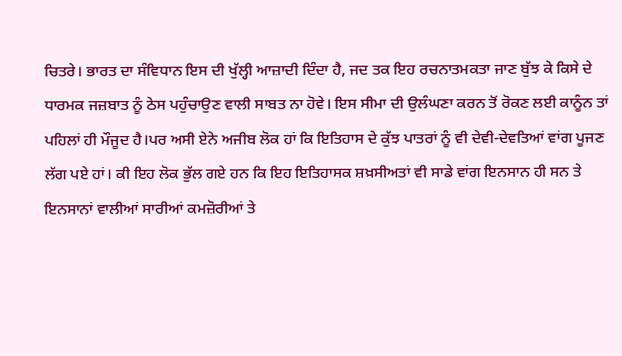ਚਿਤਰੇ। ਭਾਰਤ ਦਾ ਸੰਵਿਧਾਨ ਇਸ ਦੀ ਖੁੱਲ੍ਹੀ ਆਜ਼ਾਦੀ ਦਿੰਦਾ ਹੈ, ਜਦ ਤਕ ਇਹ ਰਚਨਾਤਮਕਤਾ ਜਾਣ ਬੁੱਝ ਕੇ ਕਿਸੇ ਦੇ ਧਾਰਮਕ ਜਜ਼ਬਾਤ ਨੂੰ ਠੇਸ ਪਹੁੰਚਾਉਣ ਵਾਲੀ ਸਾਬਤ ਨਾ ਹੋਵੇ। ਇਸ ਸੀਮਾ ਦੀ ਉਲੰਘਣਾ ਕਰਨ ਤੋਂ ਰੋਕਣ ਲਈ ਕਾਨੂੰਨ ਤਾਂ ਪਹਿਲਾਂ ਹੀ ਮੌਜੂਦ ਹੈ।ਪਰ ਅਸੀ ਏਨੇ ਅਜੀਬ ਲੋਕ ਹਾਂ ਕਿ ਇਤਿਹਾਸ ਦੇ ਕੁੱਝ ਪਾਤਰਾਂ ਨੂੰ ਵੀ ਦੇਵੀ-ਦੇਵਤਿਆਂ ਵਾਂਗ ਪੂਜਣ ਲੱਗ ਪਏ ਹਾਂ। ਕੀ ਇਹ ਲੋਕ ਭੁੱਲ ਗਏ ਹਨ ਕਿ ਇਹ ਇਤਿਹਾਸਕ ਸ਼ਖ਼ਸੀਅਤਾਂ ਵੀ ਸਾਡੇ ਵਾਂਗ ਇਨਸਾਨ ਹੀ ਸਨ ਤੇ ਇਨਸਾਨਾਂ ਵਾਲੀਆਂ ਸਾਰੀਆਂ ਕਮਜ਼ੋਰੀਆਂ ਤੇ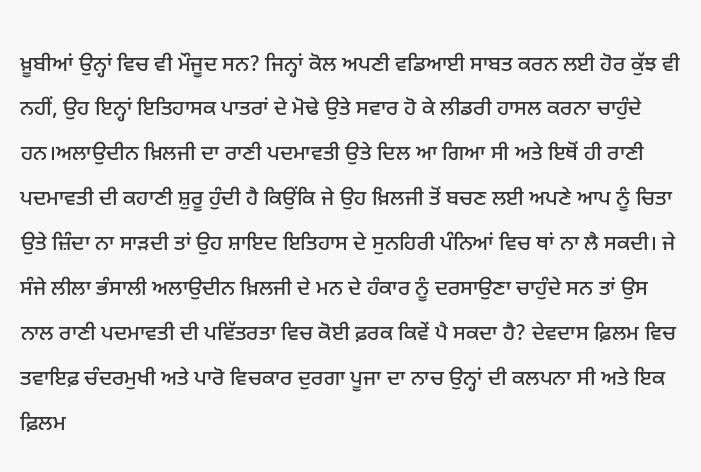ਖ਼ੂਬੀਆਂ ਉਨ੍ਹਾਂ ਵਿਚ ਵੀ ਮੌਜੂਦ ਸਨ? ਜਿਨ੍ਹਾਂ ਕੋਲ ਅਪਣੀ ਵਡਿਆਈ ਸਾਬਤ ਕਰਨ ਲਈ ਹੋਰ ਕੁੱਝ ਵੀ
ਨਹੀਂ, ਉਹ ਇਨ੍ਹਾਂ ਇਤਿਹਾਸਕ ਪਾਤਰਾਂ ਦੇ ਮੋਢੇ ਉਤੇ ਸਵਾਰ ਹੋ ਕੇ ਲੀਡਰੀ ਹਾਸਲ ਕਰਨਾ ਚਾਹੁੰਦੇ ਹਨ।ਅਲਾਉਦੀਨ ਖ਼ਿਲਜੀ ਦਾ ਰਾਣੀ ਪਦਮਾਵਤੀ ਉਤੇ ਦਿਲ ਆ ਗਿਆ ਸੀ ਅਤੇ ਇਥੋਂ ਹੀ ਰਾਣੀ ਪਦਮਾਵਤੀ ਦੀ ਕਹਾਣੀ ਸ਼ੁਰੂ ਹੁੰਦੀ ਹੈ ਕਿਉਂਕਿ ਜੇ ਉਹ ਖ਼ਿਲਜੀ ਤੋਂ ਬਚਣ ਲਈ ਅਪਣੇ ਆਪ ਨੂੰ ਚਿਤਾ ਉਤੇ ਜ਼ਿੰਦਾ ਨਾ ਸਾੜਦੀ ਤਾਂ ਉਹ ਸ਼ਾਇਦ ਇਤਿਹਾਸ ਦੇ ਸੁਨਹਿਰੀ ਪੰਨਿਆਂ ਵਿਚ ਥਾਂ ਨਾ ਲੈ ਸਕਦੀ। ਜੇ ਸੰਜੇ ਲੀਲਾ ਭੰਸਾਲੀ ਅਲਾਉਦੀਨ ਖ਼ਿਲਜੀ ਦੇ ਮਨ ਦੇ ਹੰਕਾਰ ਨੂੰ ਦਰਸਾਉਣਾ ਚਾਹੁੰਦੇ ਸਨ ਤਾਂ ਉਸ ਨਾਲ ਰਾਣੀ ਪਦਮਾਵਤੀ ਦੀ ਪਵਿੱਤਰਤਾ ਵਿਚ ਕੋਈ ਫ਼ਰਕ ਕਿਵੇਂ ਪੈ ਸਕਦਾ ਹੈ? ਦੇਵਦਾਸ ਫ਼ਿਲਮ ਵਿਚ ਤਵਾਇਫ਼ ਚੰਦਰਮੁਖੀ ਅਤੇ ਪਾਰੋ ਵਿਚਕਾਰ ਦੁਰਗਾ ਪੂਜਾ ਦਾ ਨਾਚ ਉਨ੍ਹਾਂ ਦੀ ਕਲਪਨਾ ਸੀ ਅਤੇ ਇਕ ਫ਼ਿਲਮ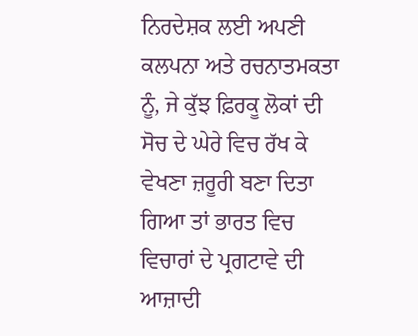ਨਿਰਦੇਸ਼ਕ ਲਈ ਅਪਣੀ ਕਲਪਨਾ ਅਤੇ ਰਚਨਾਤਮਕਤਾ ਨੂੰ, ਜੇ ਕੁੱਝ ਫ਼ਿਰਕੂ ਲੋਕਾਂ ਦੀ ਸੋਚ ਦੇ ਘੇਰੇ ਵਿਚ ਰੱਖ ਕੇ ਵੇਖਣਾ ਜ਼ਰੂਰੀ ਬਣਾ ਦਿਤਾ ਗਿਆ ਤਾਂ ਭਾਰਤ ਵਿਚ ਵਿਚਾਰਾਂ ਦੇ ਪ੍ਰਗਟਾਵੇ ਦੀ ਆਜ਼ਾਦੀ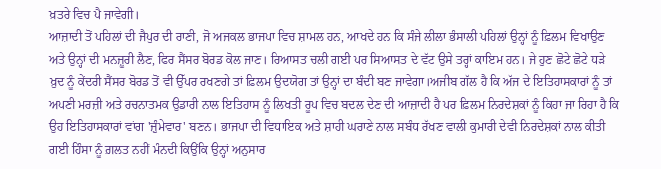ਖ਼ਤਰੇ ਵਿਚ ਪੈ ਜਾਵੇਗੀ।
ਆਜ਼ਾਦੀ ਤੋਂ ਪਹਿਲਾਂ ਦੀ ਜੈਪੁਰ ਦੀ ਰਾਣੀ, ਜੋ ਅਜਕਲ ਭਾਜਪਾ ਵਿਚ ਸ਼ਾਮਲ ਹਨ, ਆਖਦੇ ਹਨ ਕਿ ਸੰਜੇ ਲੀਲਾ ਭੰਸਾਲੀ ਪਹਿਲਾਂ ਉਨ੍ਹਾਂ ਨੂੰ ਫ਼ਿਲਮ ਵਿਖਾਉਣ ਅਤੇ ਉਨ੍ਹਾਂ ਦੀ ਮਨਜ਼ੂਰੀ ਲੈਣ, ਫਿਰ ਸੈਂਸਰ ਬੋਰਡ ਕੋਲ ਜਾਣ। ਰਿਆਸਤ ਚਲੀ ਗਈ ਪਰ ਸਿਆਸਤ ਦੇ ਵੱਟ ਉਸੇ ਤਰ੍ਹਾਂ ਕਾਇਮ ਹਨ। ਜੇ ਹੁਣ ਛੋਟੇ ਛੋਟੇ ਧੜੇ ਖ਼ੁਦ ਨੂੰ ਕੇਂਦਰੀ ਸੈਂਸਰ ਬੋਰਡ ਤੋਂ ਵੀ ਉੱਪਰ ਰਖਣਗੇ ਤਾਂ ਫ਼ਿਲਮ ਉਦਯੋਗ ਤਾਂ ਉਨ੍ਹਾਂ ਦਾ ਬੰਦੀ ਬਣ ਜਾਵੇਗਾ।ਅਜੀਬ ਗੱਲ ਹੈ ਕਿ ਅੱਜ ਦੇ ਇਤਿਹਾਸਕਾਰਾਂ ਨੂੰ ਤਾਂ ਅਪਣੀ ਮਰਜ਼ੀ ਅਤੇ ਰਚਨਾਤਮਕ ਉਡਾਰੀ ਨਾਲ ਇਤਿਹਾਸ ਨੂੰ ਲਿਖਤੀ ਰੂਪ ਵਿਚ ਬਦਲ ਦੇਣ ਦੀ ਆਜ਼ਾਦੀ ਹੈ ਪਰ ਫ਼ਿਲਮ ਨਿਰਦੇਸ਼ਕਾਂ ਨੂੰ ਕਿਹਾ ਜਾ ਰਿਹਾ ਹੈ ਕਿ ਉਹ ਇਤਿਹਾਸਕਾਰਾਂ ਵਾਂਗ 'ਜ਼ੁੰਮੇਵਾਰ' ਬਣਨ। ਭਾਜਪਾ ਦੀ ਵਿਧਾਇਕ ਅਤੇ ਸ਼ਾਹੀ ਘਰਾਣੇ ਨਾਲ ਸਬੰਧ ਰੱਖਣ ਵਾਲੀ ਕੁਮਾਰੀ ਦੇਵੀ ਨਿਰਦੇਸ਼ਕਾਂ ਨਾਲ ਕੀਤੀ ਗਈ ਹਿੰਸਾ ਨੂੰ ਗ਼ਲਤ ਨਹੀਂ ਮੰਨਦੀ ਕਿਉਂਕਿ ਉਨ੍ਹਾਂ ਅਨੁਸਾਰ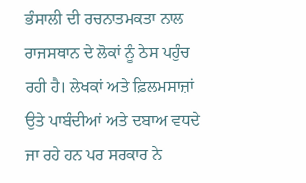ਭੰਸਾਲੀ ਦੀ ਰਚਨਾਤਮਕਤਾ ਨਾਲ ਰਾਜਸਥਾਨ ਦੇ ਲੋਕਾਂ ਨੂੰ ਠੇਸ ਪਹੁੰਚ ਰਹੀ ਹੈ। ਲੇਖਕਾਂ ਅਤੇ ਫ਼ਿਲਮਸਾਜ਼ਾਂ ਉਤੇ ਪਾਬੰਦੀਆਂ ਅਤੇ ਦਬਾਅ ਵਧਦੇ ਜਾ ਰਹੇ ਹਨ ਪਰ ਸਰਕਾਰ ਨੇ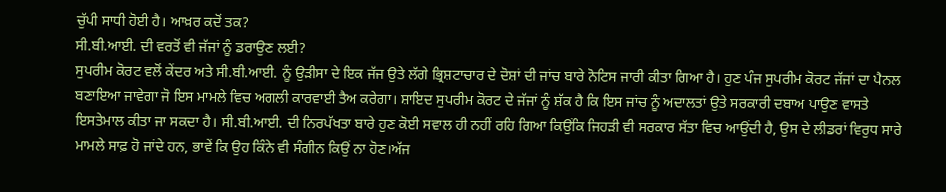ਚੁੱਪੀ ਸਾਧੀ ਹੋਈ ਹੈ। ਆਖ਼ਰ ਕਦੋਂ ਤਕ?
ਸੀ.ਬੀ.ਆਈ. ਦੀ ਵਰਤੋਂ ਵੀ ਜੱਜਾਂ ਨੂੰ ਡਰਾਉਣ ਲਈ?
ਸੁਪਰੀਮ ਕੋਰਟ ਵਲੋਂ ਕੇਂਦਰ ਅਤੇ ਸੀ.ਬੀ.ਆਈ. ਨੂੰ ਉੜੀਸਾ ਦੇ ਇਕ ਜੱਜ ਉਤੇ ਲੱਗੇ ਭ੍ਰਿਸ਼ਟਾਚਾਰ ਦੇ ਦੋਸ਼ਾਂ ਦੀ ਜਾਂਚ ਬਾਰੇ ਨੋਟਿਸ ਜਾਰੀ ਕੀਤਾ ਗਿਆ ਹੈ। ਹੁਣ ਪੰਜ ਸੁਪਰੀਮ ਕੋਰਟ ਜੱਜਾਂ ਦਾ ਪੈਨਲ ਬਣਾਇਆ ਜਾਵੇਗਾ ਜੋ ਇਸ ਮਾਮਲੇ ਵਿਚ ਅਗਲੀ ਕਾਰਵਾਈ ਤੈਅ ਕਰੇਗਾ। ਸ਼ਾਇਦ ਸੁਪਰੀਮ ਕੋਰਟ ਦੇ ਜੱਜਾਂ ਨੂੰ ਸ਼ੱਕ ਹੈ ਕਿ ਇਸ ਜਾਂਚ ਨੂੰ ਅਦਾਲਤਾਂ ਉਤੇ ਸਰਕਾਰੀ ਦਬਾਅ ਪਾਉਣ ਵਾਸਤੇ ਇਸਤੇਮਾਲ ਕੀਤਾ ਜਾ ਸਕਦਾ ਹੈ। ਸੀ.ਬੀ.ਆਈ. ਦੀ ਨਿਰਪੱਖਤਾ ਬਾਰੇ ਹੁਣ ਕੋਈ ਸਵਾਲ ਹੀ ਨਹੀਂ ਰਹਿ ਗਿਆ ਕਿਉਂਕਿ ਜਿਹੜੀ ਵੀ ਸਰਕਾਰ ਸੱਤਾ ਵਿਚ ਆਉਂਦੀ ਹੈ, ਉਸ ਦੇ ਲੀਡਰਾਂ ਵਿਰੁਧ ਸਾਰੇ ਮਾਮਲੇ ਸਾਫ਼ ਹੋ ਜਾਂਦੇ ਹਨ, ਭਾਵੇਂ ਕਿ ਉਹ ਕਿੰਨੇ ਵੀ ਸੰਗੀਨ ਕਿਉਂ ਨਾ ਹੋਣ।ਅੱਜ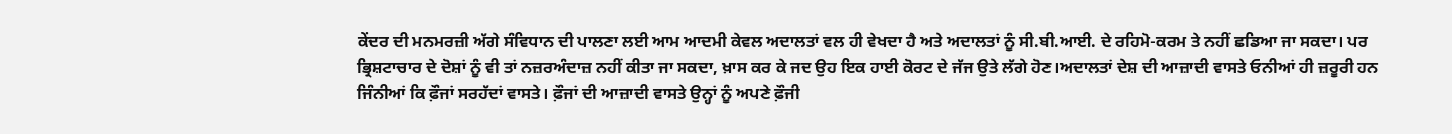ਕੇਂਦਰ ਦੀ ਮਨਮਰਜ਼ੀ ਅੱਗੇ ਸੰਵਿਧਾਨ ਦੀ ਪਾਲਣਾ ਲਈ ਆਮ ਆਦਮੀ ਕੇਵਲ ਅਦਾਲਤਾਂ ਵਲ ਹੀ ਵੇਖਦਾ ਹੈ ਅਤੇ ਅਦਾਲਤਾਂ ਨੂੰ ਸੀ.ਬੀ.ਆਈ. ਦੇ ਰਹਿਮੋ-ਕਰਮ ਤੇ ਨਹੀਂ ਛਡਿਆ ਜਾ ਸਕਦਾ। ਪਰ ਭ੍ਰਿਸ਼ਟਾਚਾਰ ਦੇ ਦੋਸ਼ਾਂ ਨੂੰ ਵੀ ਤਾਂ ਨਜ਼ਰਅੰਦਾਜ਼ ਨਹੀਂ ਕੀਤਾ ਜਾ ਸਕਦਾ, ਖ਼ਾਸ ਕਰ ਕੇ ਜਦ ਉਹ ਇਕ ਹਾਈ ਕੋਰਟ ਦੇ ਜੱਜ ਉਤੇ ਲੱਗੇ ਹੋਣ।ਅਦਾਲਤਾਂ ਦੇਸ਼ ਦੀ ਆਜ਼ਾਦੀ ਵਾਸਤੇ ਓਨੀਆਂ ਹੀ ਜ਼ਰੂਰੀ ਹਨ ਜਿੰਨੀਆਂ ਕਿ ਫ਼ੌਜਾਂ ਸਰਹੱਦਾਂ ਵਾਸਤੇ। ਫ਼ੌਜਾਂ ਦੀ ਆਜ਼ਾਦੀ ਵਾਸਤੇ ਉਨ੍ਹਾਂ ਨੂੰ ਅਪਣੇ ਫ਼ੌਜੀ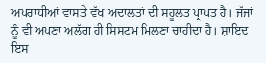ਅਪਰਾਧੀਆਂ ਵਾਸਤੇ ਵੱਖ ਅਦਾਲਤਾਂ ਦੀ ਸਹੂਲਤ ਪ੍ਰਾਪਤ ਹੈ। ਜੱਜਾਂ ਨੂੰ ਵੀ ਅਪਣਾ ਅਲੱਗ ਹੀ ਸਿਸਟਮ ਮਿਲਣਾ ਚਾਹੀਦਾ ਹੈ। ਸ਼ਾਇਦ ਇਸ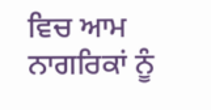ਵਿਚ ਆਮ ਨਾਗਰਿਕਾਂ ਨੂੰ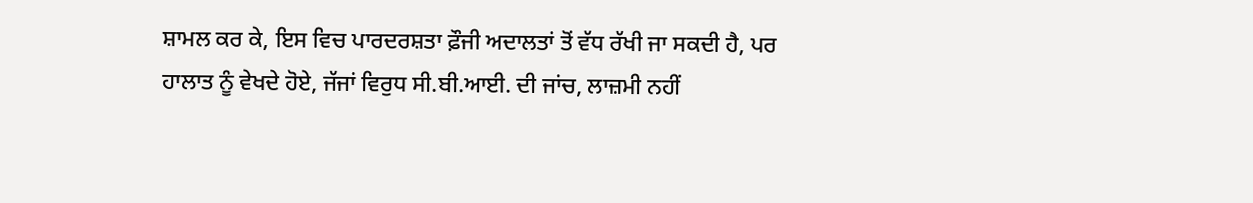ਸ਼ਾਮਲ ਕਰ ਕੇ, ਇਸ ਵਿਚ ਪਾਰਦਰਸ਼ਤਾ ਫ਼ੌਜੀ ਅਦਾਲਤਾਂ ਤੋਂ ਵੱਧ ਰੱਖੀ ਜਾ ਸਕਦੀ ਹੈ, ਪਰ ਹਾਲਾਤ ਨੂੰ ਵੇਖਦੇ ਹੋਏ, ਜੱਜਾਂ ਵਿਰੁਧ ਸੀ.ਬੀ.ਆਈ. ਦੀ ਜਾਂਚ, ਲਾਜ਼ਮੀ ਨਹੀਂ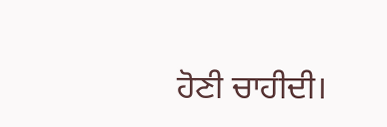ਹੋਣੀ ਚਾਹੀਦੀ।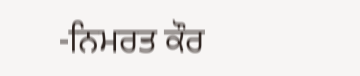-ਨਿਮਰਤ ਕੌਰ